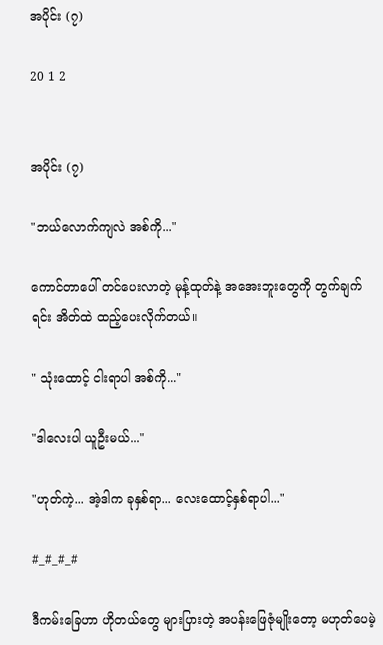အပိုင်း (၇)

20 1 2


အပိုင်း (၇)

"ဘယ်လောက်ကျလဲ အစ်ကို..."

ကောင်တာပေါ် တင်ပေးလာတဲ့ မုန့်ထုတ်နဲ့ အအေးဘူးတွေကို တွက်ချက်ရင်း အိတ်ထဲ ထည့်ပေးလိုက်တယ်။

" သုံးထောင့် ငါးရာပါ အစ်ကို..."

"ဒါလေးပါ ယူဦးမယ်..."

"ဟုတ်ကဲ့... အဲ့ဒါက ခုနှစ်ရာ... လေးထောင့်နှစ်ရာပါ..."

#_#_#_#

ဒီကမ်းခြေဟာ ဟိုတယ်တွေ များပြားတဲ့ အပန်းဖြေဇုံမျိုးတော့ မဟုတ်ပေမဲ့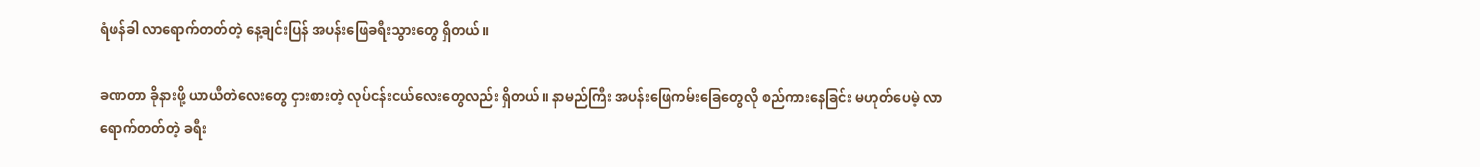ရံဖန်ခါ လာရောက်တတ်တဲ့ နေ့ချင်းပြန် အပန်းဖြေခရီးသွားတွေ ရှိတယ်။

ခဏတာ ခိုနားဖို့ ယာယီတဲလေးတွေ ငှားစားတဲ့ လုပ်ငန်းငယ်လေးတွေလည်း ရှိတယ်။ နာမည်ကြီး အပန်းဖြေကမ်းခြေတွေလို စည်ကားနေခြင်း မဟုတ်ပေမဲ့ လာရောက်တတ်တဲ့ ခရီး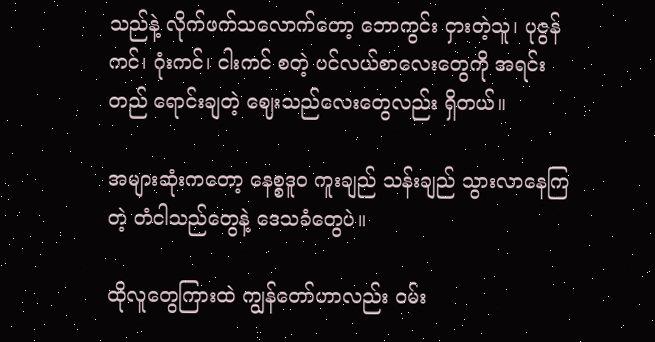သည်နဲ့ လိုက်ဖက်သလောက်တော့ ဘောကွင်း ငှားတဲ့သူ၊ ပုဇွန်ကင်၊ ဂုံးကင်၊ ငါးကင် စတဲ့ ပင်လယ်စာ‌လေးတွေကို အရင်းတည် ရောင်းချတဲ့ ဈေးသည်လေးတွေလည်း ရှိတယ်။

အများဆုံးကတော့ နေစ္စဒူဝ ကူးချည် သန်းချည် သွားလာနေကြတဲ့ တံငါသည်တွေနဲ့ ဒေသခံတွေပဲ။

ထိုလူတွေကြားထဲ ကျွန်တော်ဟာလည်း ဝမ်း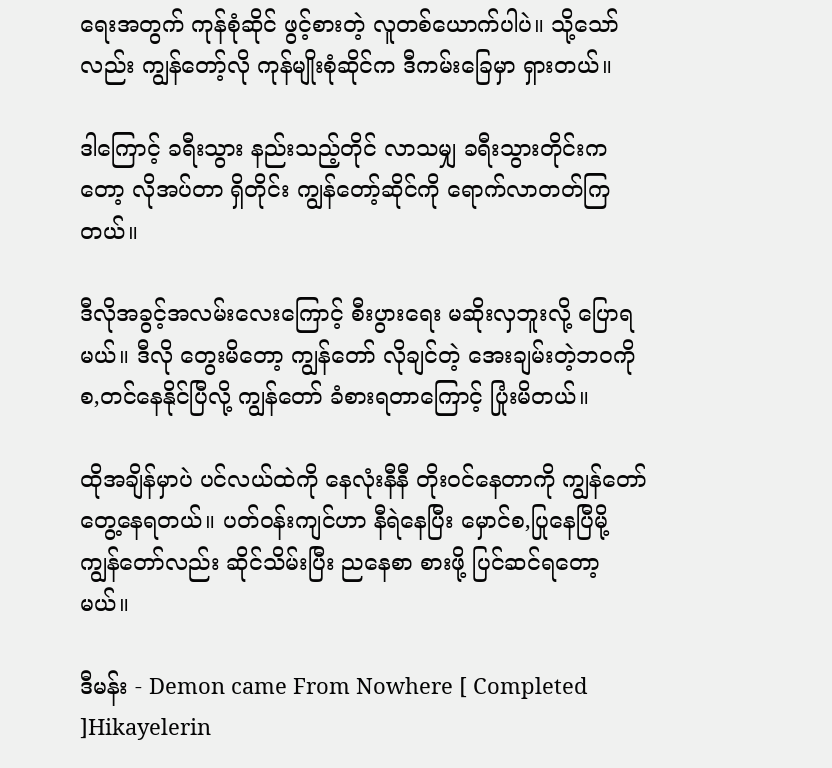ရေးအတွက် ကုန်စုံဆိုင် ဖွင့်စားတဲ့ လူတစ်ယောက်ပါပဲ။ သို့သော်လည်း ကျွန်တော့်လို ကုန်မျိုးစုံဆိုင်က ဒီကမ်းခြေမှာ ရှားတယ်။

ဒါကြောင့် ခရီးသွား နည်းသည့်တိုင် လာသမျှ ခရီးသွားတိုင်းကတော့ လိုအပ်တာ ရှိတိုင်း ကျွန်တော့်ဆိုင်ကို ရောက်လာတတ်ကြတယ်။

ဒီလိုအခွင့်အလမ်းလေးကြောင့် စီးပွားရေး မဆိုးလှဘူးလို့ ပြောရမယ်။ ဒီလို တွေးမိတော့ ကျွန်တော် လိုချင်တဲ့ အေးချမ်းတဲ့ဘဝကို စ,တင်နေနိုင်ပြီလို့ ကျွန်တော် ခံစားရတာကြောင့် ပြုံးမိတယ်။

ထိုအချိန်မှာပဲ ပင်လယ်ထဲကို ‌နေလုံးနီနီ တိုးဝင်နေတာကို ကျွန်တော် တွေ့နေရတယ်။ ပတ်ဝန်းကျင်ဟာ နီရဲနေပြီး မှောင်စ,ပြုနေပြီမို့ ကျွန်တော်လည်း ဆိုင်သိမ်းပြီး ည‌နေစာ စားဖို့ ပြင်ဆင်ရတော့မယ်။

ဒီမန်း - Demon came From Nowhere [ Completed ]Hikayelerin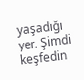yaşadığı yer. Şimdi keşfedin